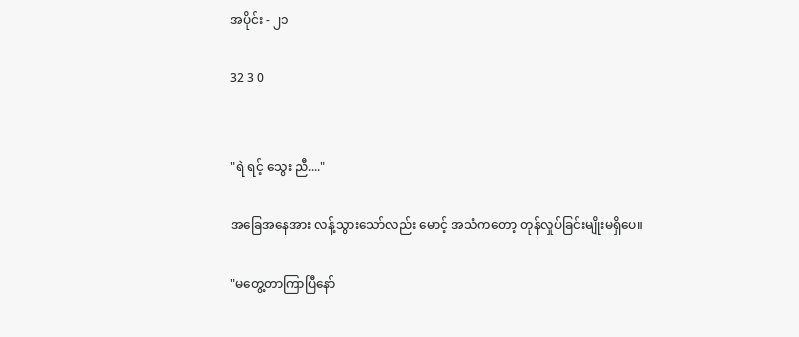အပိုင်း - ၂၁

32 3 0


"ရဲ ရင့် သွေး ညီ...."

အခြေအနေအား လန့်သွားသော်လည်း မောင့် အသံကတော့ တုန်လှုပ်ခြင်းမျိုးမရှိပေ။

"မတွေ့တာကြာပြီနော်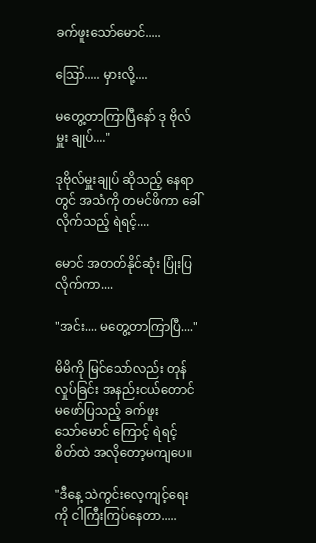ခက်ဖူးသော်မောင်.....

ဪ..... မှားလို့....

မတွေ့တာကြာပြီနော် ဒု ဗိုလ် မှူး ချုပ်...."

ဒုဗိုလ်မှူးချုပ် ဆိုသည့် နေရာတွင် အသံကို တမင်ဖိကာ ခေါ်လိုက်သည့် ရဲရင့်....

မောင် အတတ်နိုင်ဆုံး ပြုံးပြလိုက်ကာ....

"အင်း.... မတွေ့တာကြာပြီ...."

မိမိကို မြင်သော်လည်း တုန်လှုပ်ခြင်း အနည်းငယ်တောင် မဖော်ပြသည့် ခက်ဖူးသော်‌မောင် ကြောင့် ရဲရင့် စိတ်ထဲ အလိုတော့မကျပေ။

"ဒီနေ့ သဲကွင်းလေ့ကျင့်ရေးကို ငါကြီးကြပ်နေတာ.....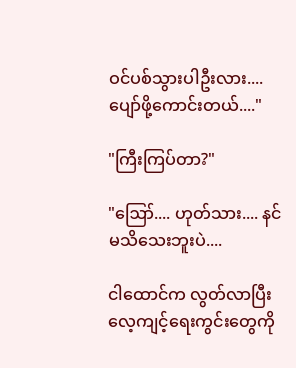ဝင်ပစ်သွားပါဦးလား.... ပျော်ဖို့ကောင်းတယ်...."

"ကြီးကြပ်တာ?"

"ဪ.... ဟုတ်သား.... နင်မသိသေးဘူးပဲ....

ငါထောင်က လွတ်လာပြီး လေ့ကျင့်ရေးကွင်းတွေကို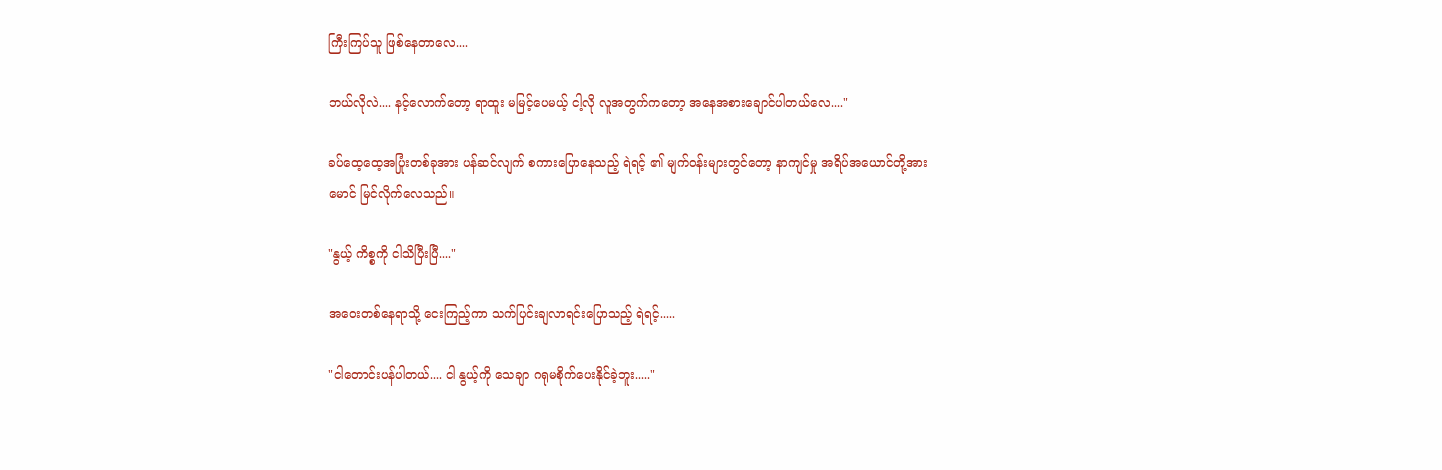ကြီးကြပ်သူ ဖြစ်နေတာလေ....

ဘယ်လိုလဲ.... နင့်လောက်တော့ ရာထူး မမြင့်ပေမယ့် ငါ့လို လူအတွက်ကတော့ အနေအစားချောင်ပါတယ်လေ...."

ခပ်ထေ့ထေ့အပြုံးတစ်ခုအား ပန်ဆင်လျက် စကားပြောနေသည့် ရဲရင့် ၏ မျက်ဝန်းများတွင်တော့ နာကျင်မှု အရိပ်အယောင်တို့အား မောင် မြင်လိုက်လေသည်။

"နွယ့် ကိစ္စကို ငါသိပြီးပြီ...."

အဝေးတစ်နေရာသို့ ငေးကြည့်ကာ သက်ပြင်းချလာရင်းပြောသည့် ရဲရင့်.....

"ငါတောင်းပန်ပါတယ်.... ငါ နွယ့်ကို သေချာ ဂရုမစိုက်ပေးနိုင်ခဲ့ဘူး....."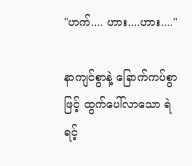"ဟက်.... ဟား....ဟား...."

နာကျင်စွာနဲ့ ခြောက်ကပ်စွာဖြင့် ထွက်ပေါ်လာသော ရဲရင့်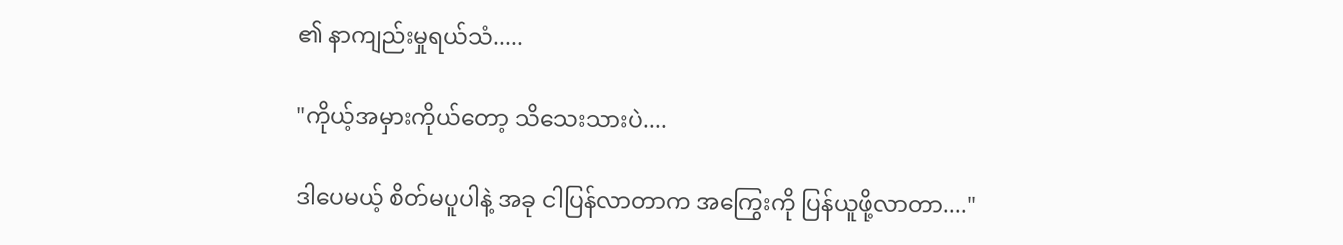၏ နာကျည်းမှုရယ်သံ.....

"ကိုယ့်အမှားကိုယ်တော့ သိသေးသားပဲ....

ဒါပေမယ့် စိတ်မပူပါနဲ့ အခု ငါပြန်လာတာက အကြွေးကို ပြန်ယူဖို့လာတာ...."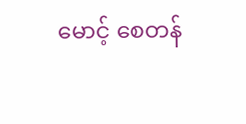မောင့် စေတန်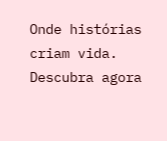Onde histórias criam vida. Descubra agora